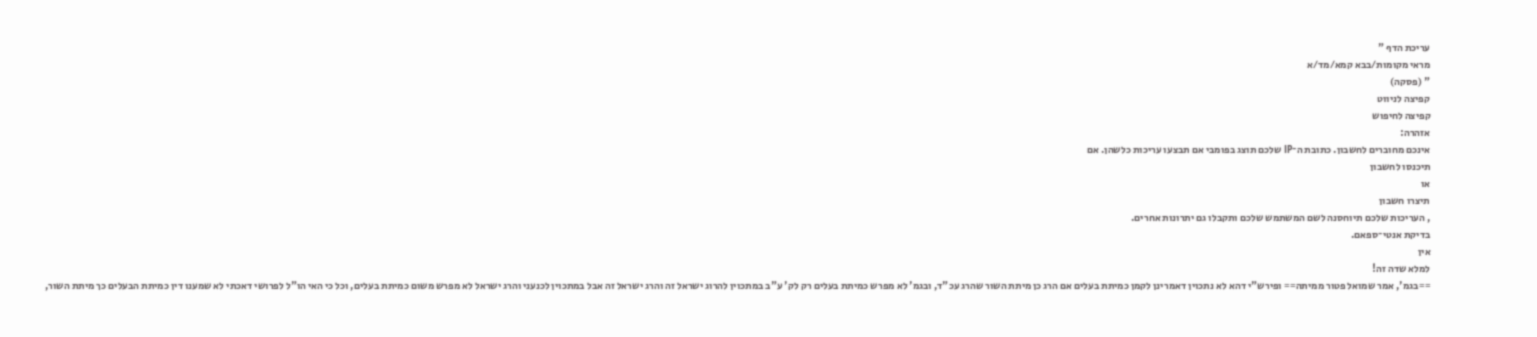עריכת הדף "
מראי מקומות/בבא קמא/מד/א
" (פסקה)
קפיצה לניווט
קפיצה לחיפוש
אזהרה:
אינכם מחוברים לחשבון. כתובת ה־IP שלכם תוצג בפומבי אם תבצעו עריכות כלשהן. אם
תיכנסו לחשבון
או
תיצרו חשבון
, העריכות שלכם תיוחסנה לשם המשתמש שלכם ותקבלו גם יתרונות אחרים.
בדיקת אנטי־ספאם.
אין
למלא שדה זה!
==בגמ', אמר שמואל פטור ממיתה== ופירש"י דהא לא נתכוין דאמרינן לקמן כמיתת בעלים אם הרג כן מיתת השור שהרג עכ"ד, ובגמ' לא מפרש כמיתת בעלים רק לק' ע"ב במתכוין להרוג ישראל זה והרג ישראל זה אבל במתכוין לכנעני והרג ישראל לא מפרש משום כמיתת בעלים, וכל כי האי הו"ל לפרושי דאכתי לא שמענו דין כמיתת הבעלים כך מיתת השור,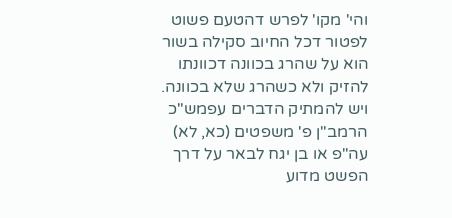והי' מקו' לפרש דהטעם פשוט לפטור דכל החיוב סקילה בשור הוא על שהרג בכוונה דכוונתו להזיק ולא כשהרג שלא בכוונה. ויש להמתיק הדברים עפמש"כ הרמב"ן פ' משפטים (כא, לא) עה"פ או בן יגח לבאר על דרך הפשט מדוע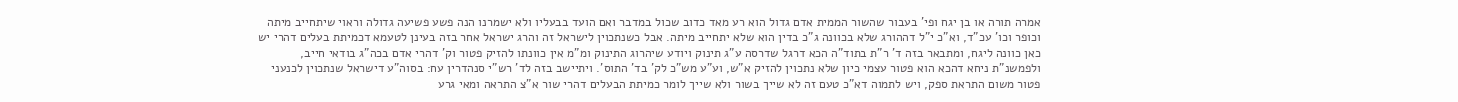אמרה תורה או בן יגח ופי' בעבור שהשור הממית אדם גדול הוא רע מאד כדוב שכול במדבר ואם הועד בבעליו ולא ישמרנו הנה פשע פשיעה גדולה וראוי שיתחייב מיתה וכופר וכו' עכ"ד, וא"כ י"ל דההורג שלא בכוונה ג"כ בדין הוא שלא יתחייב מיתה. אבל כשנתכוין לישראל זה והרג ישראל אחר בזה בעינן לטעמא דכמיתת בעלים דהרי יש כאן כוונה ליגח, ומתבאר בזה ד' ר"ת בתוד"ה הכא דרגל שדרסה ע"ג תינוק ויודע שיהרוג התינוק ומ"מ אין כוונתו להזיק פטור וק' דהרי אדם בכה"ג בודאי חייב, ולפמשנ"ת ניחא דהכא הוא פטור עצמי כיון שלא נתכוין להזיק א"ש, וע"ע מש"כ לק' בד' התוס'. ויתיישב בזה לד' רש"י סנהדרין עח: בסוה"ע דישראל שנתכוין לכנעני פטור משום התראת ספק, ויש לתמוה דא"כ טעם זה לא שייך בשור ולא שייך לומר כמיתת הבעלים דהרי שור א"צ התראה ומאי גרע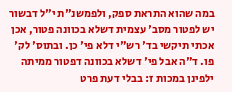במה שהוא התראת ספק, ולפמשנ"ת י"ל דבשור יש לפטור מסב' עצמית דשלא בכוונה פטור, אכן אכתי תיקשי בד' רש"י דלא פי' כן. ובתוס' לק' פו. ד"ה אבל פי' דשלא בכוונה דפטור ממיתה ילפינן במכות ז: בבלי דעת פרט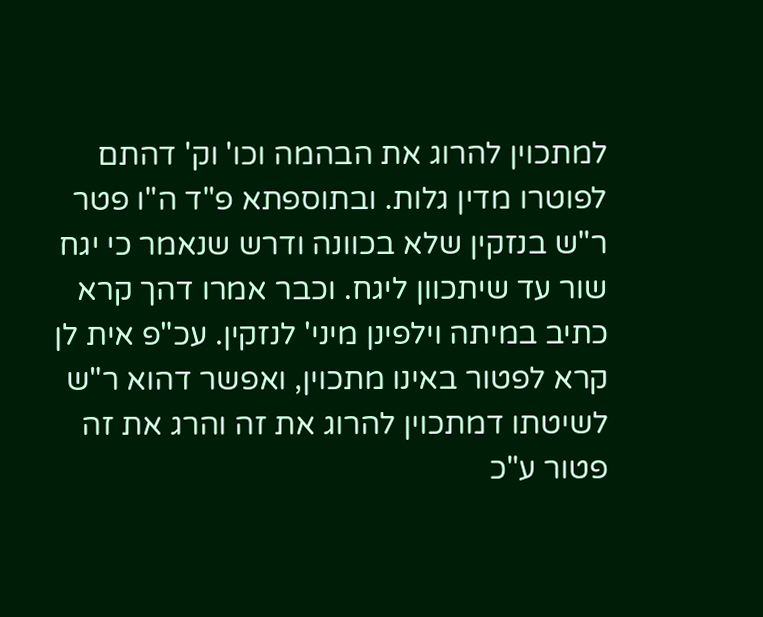למתכוין להרוג את הבהמה וכו' וק' דהתם לפוטרו מדין גלות. ובתוספתא פ"ד ה"ו פטר ר"ש בנזקין שלא בכוונה ודרש שנאמר כי יגח שור עד שיתכוון ליגח. וכבר אמרו דהך קרא כתיב במיתה וילפינן מיני' לנזקין. עכ"פ אית לן קרא לפטור באינו מתכוין, ואפשר דהוא ר"ש לשיטתו דמתכוין להרוג את זה והרג את זה פטור ע"כ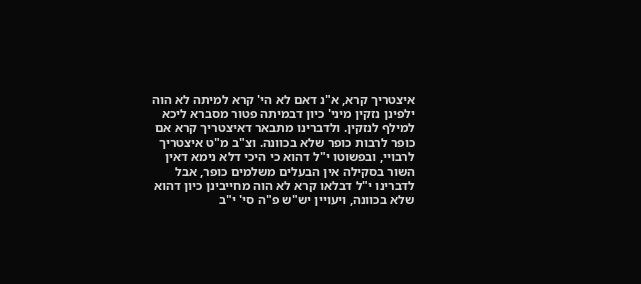איצטריך קרא, א"נ דאם לא הי' קרא למיתה לא הוה ילפינן נזקין מיני' כיון דבמיתה פטור מסברא ליכא למילף לנזקין. ולדברינו מתבאר דאיצטריך קרא אם כופר לרבות כופר שלא בכוונה. וצ"ב מ"ט איצטריך לרבויי, ובפשוטו י"ל דהוא כי היכי דלא נימא דאין השור בסקילה אין הבעלים משלמים כופר, אבל לדברינו י"ל דבלאו קרא לא הוה מחייבינן כיון דהוא שלא בכוונה, ויעויין יש"ש פ"ה סי' י"ב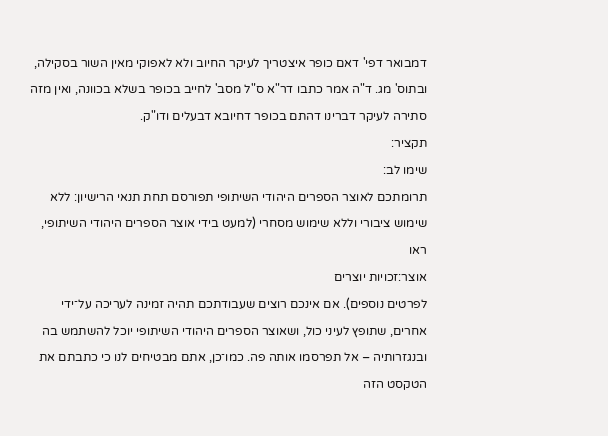דמבואר דפי' דאם כופר איצטריך לעיקר החיוב ולא לאפוקי מאין השור בסקילה, ובתוס' מג. ד"ה אמר כתבו דר"א ס"ל מסב' לחייב בכופר בשלא בכוונה, ואין מזה סתירה לעיקר דברינו דהתם בכופר דחיובא דבעלים ודו"ק.
תקציר:
שימו לב:
תרומתכם לאוצר הספרים היהודי השיתופי תפורסם תחת תנאי הרישיון: ללא שימוש ציבורי וללא שימוש מסחרי (למעט בידי אוצר הספרים היהודי השיתופי, ראו
אוצר:זכויות יוצרים
לפרטים נוספים). אם אינכם רוצים שעבודתכם תהיה זמינה לעריכה על־ידי אחרים, שתופץ לעיני כול, ושאוצר הספרים היהודי השיתופי יוכל להשתמש בה ובנגזרותיה – אל תפרסמו אותה פה. כמו־כן, אתם מבטיחים לנו כי כתבתם את הטקסט הזה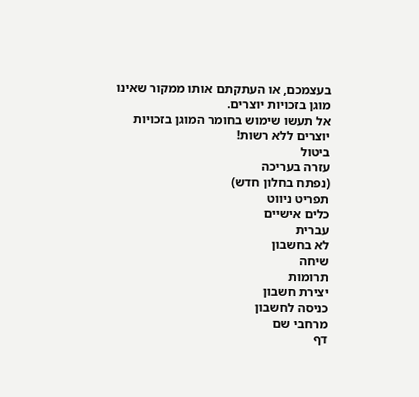בעצמכם, או העתקתם אותו ממקור שאינו מוגן בזכויות יוצרים.
אל תעשו שימוש בחומר המוגן בזכויות יוצרים ללא רשות!
ביטול
עזרה בעריכה
(נפתח בחלון חדש)
תפריט ניווט
כלים אישיים
עברית
לא בחשבון
שיחה
תרומות
יצירת חשבון
כניסה לחשבון
מרחבי שם
דף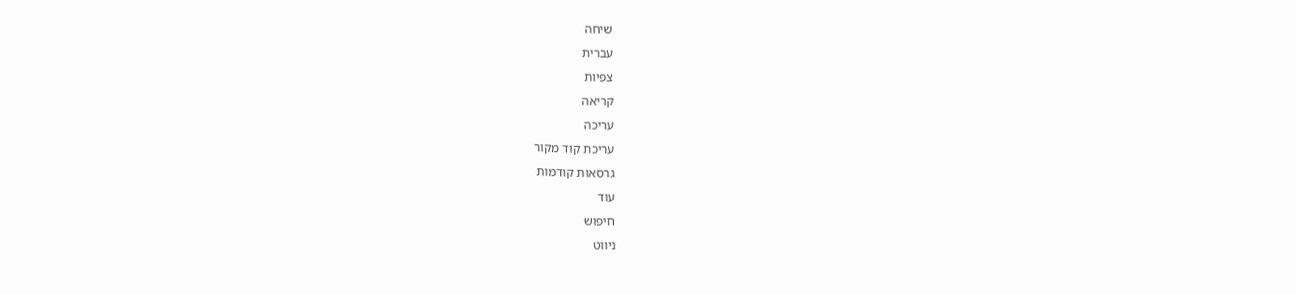שיחה
עברית
צפיות
קריאה
עריכה
עריכת קוד מקור
גרסאות קודמות
עוד
חיפוש
ניווט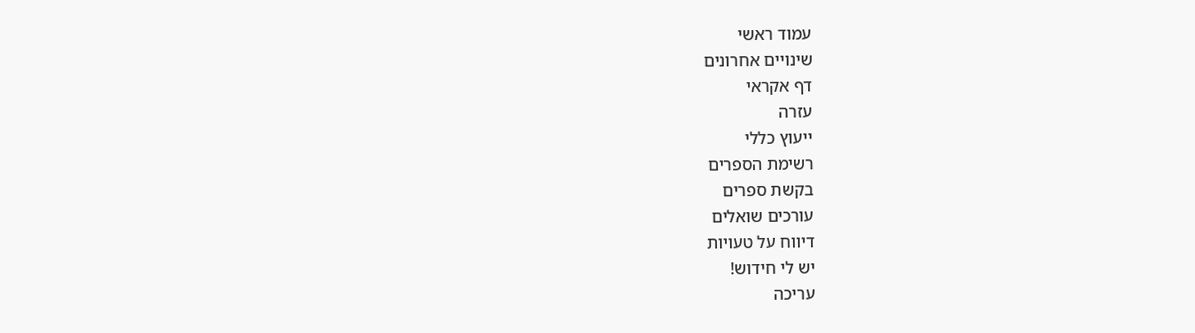עמוד ראשי
שינויים אחרונים
דף אקראי
עזרה
ייעוץ כללי
רשימת הספרים
בקשת ספרים
עורכים שואלים
דיווח על טעויות
יש לי חידוש!
עריכה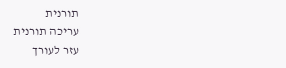תורנית
עריכה תורנית
עזר לעורך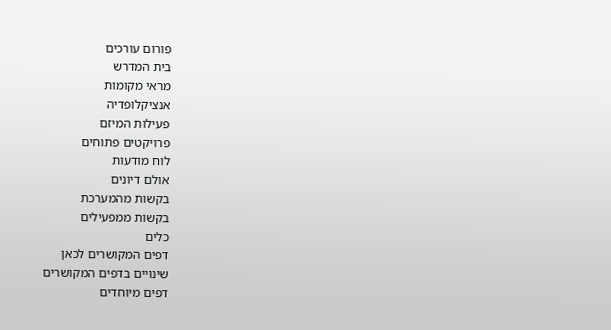פורום עורכים
בית המדרש
מראי מקומות
אנציקלופדיה
פעילות המיזם
פרויקטים פתוחים
לוח מודעות
אולם דיונים
בקשות מהמערכת
בקשות ממפעילים
כלים
דפים המקושרים לכאן
שינויים בדפים המקושרים
דפים מיוחדים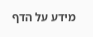מידע על הדף